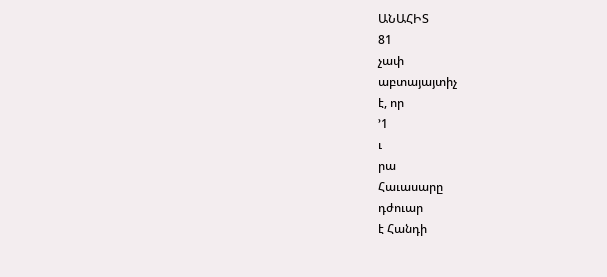ԱՆԱՀԻՏ
81
չափ
աբտայայտիչ
է, որ
՚1
ւ
րա
Հաւասարը
դժուար
է Հանդի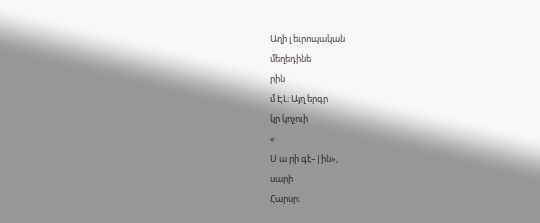Աղի լ եւրոպական
մեղեդինե
րին
մ ԷԼ։ Այղ երգր
կր կոչուի
«
Ս ա րի գէ–|ին»,
սարի
Հարսր։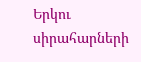Երկու
սիրահարների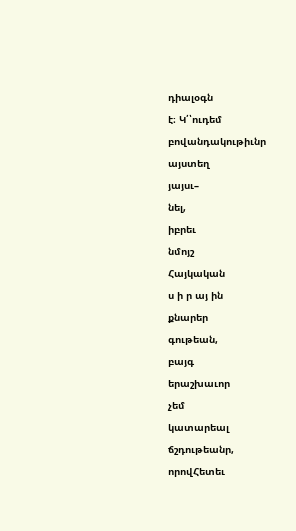դիալօգն
է։ Կ՛՝ուդեմ
բովանդակութիւնր
այստեղ
յայսւ–
նել,
իբրեւ
նմոյշ
Հայկական
ս ի ր այ ին
քնարեր
գութեան,
բայգ
երաշխաւոր
չեմ
կատարեալ
ճշդութեանր,
որովՀետեւ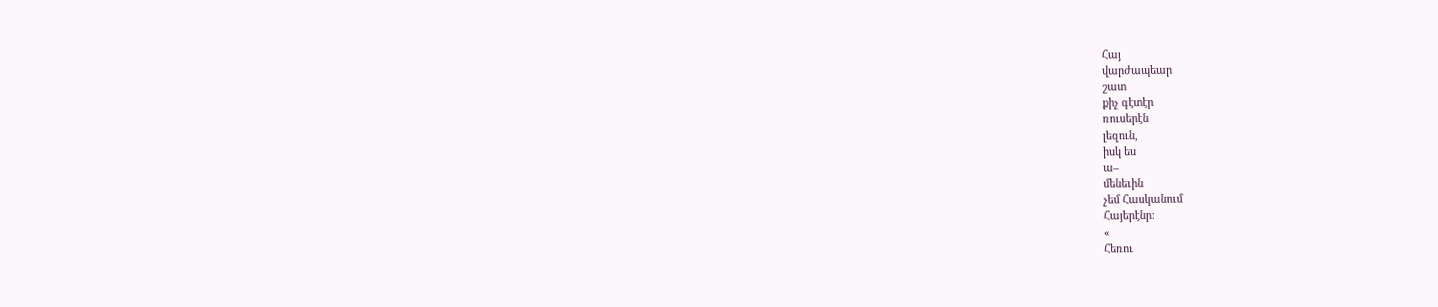Հայ
վարժապեար
շատ
քիչ գէտէր
ռուսերէն
լեզուն,
իսկ ես
ա–
մենեւին
չեմ Հասկանում
Հայերէնր։
«
Հեռու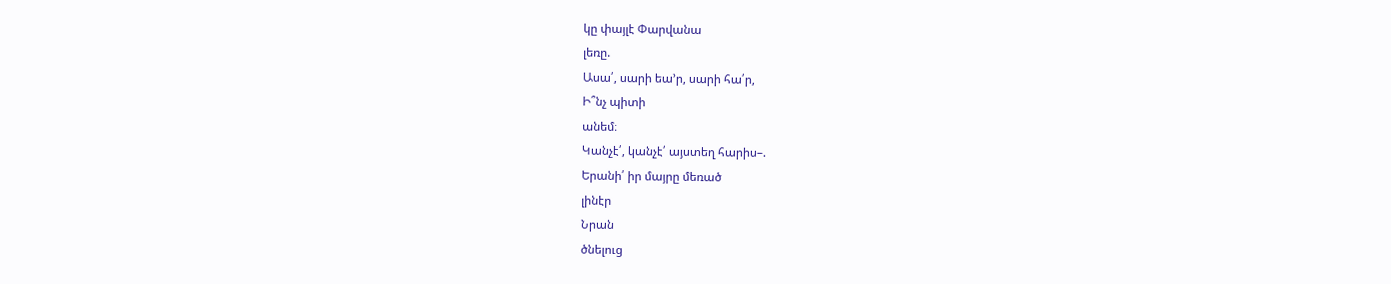կը փայլէ Փարվանա
լեռը.
Ասա՛, սարի եա՚ր, սարի հա՛ր,
Ի՞նչ պիտի
անեմ։
Կանչէ՛, կանչէ՛ այստեղ հարիս–.
Երանի՛ իր մայրը մեռած
լինէր
Նրան
ծնելուց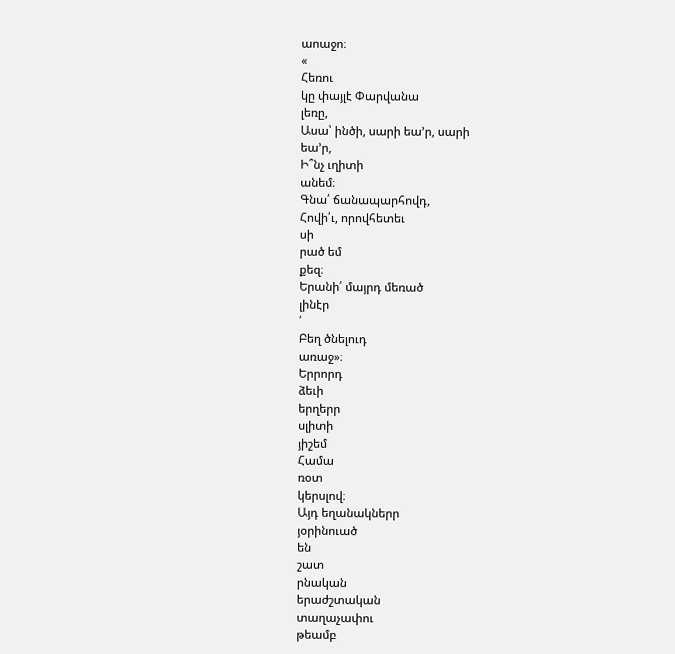աոաջո։
«
Հեռու
կը փայլէ Փարվանա
լեռը,
Ասա՝ ինծի, սարի եա՚ր, սարի
եա՚ր,
Ի՞նչ ւղիտի
անեմ։
Գնա՛ ճանապարհովդ,
Հովի՛ւ, որովհետեւ
սի
րած եմ
քեզ։
Երանի՛ մայրդ մեռած
լինէր
՛
Բեղ ծնելուդ
առաջ»։
Երրորդ
ձեւի
երղերր
սլիտի
յիշեմ
Համա
ռօտ
կերսլով։
Այդ եղանակներր
յօրինուած
են
շատ
րնական
երաժշտական
տաղաչափու
թեամբ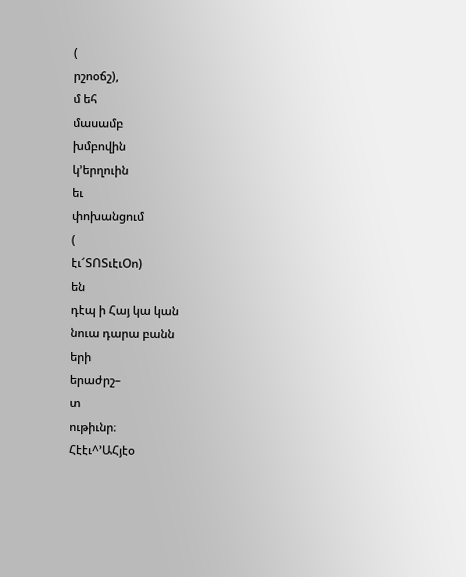(
րշոօճշ),
մ եհ
մասամբ
խմբովին
կ՚երղուին
եւ
փոխանցում
(
էւ՜ՏՈՏւէւՕո)
են
դէպ ի Հայ կա կան
նուա դարա բանն
երի
երաժրշ–
տ
ութիւնր։
Հէէւ^՚ԱՀյէօ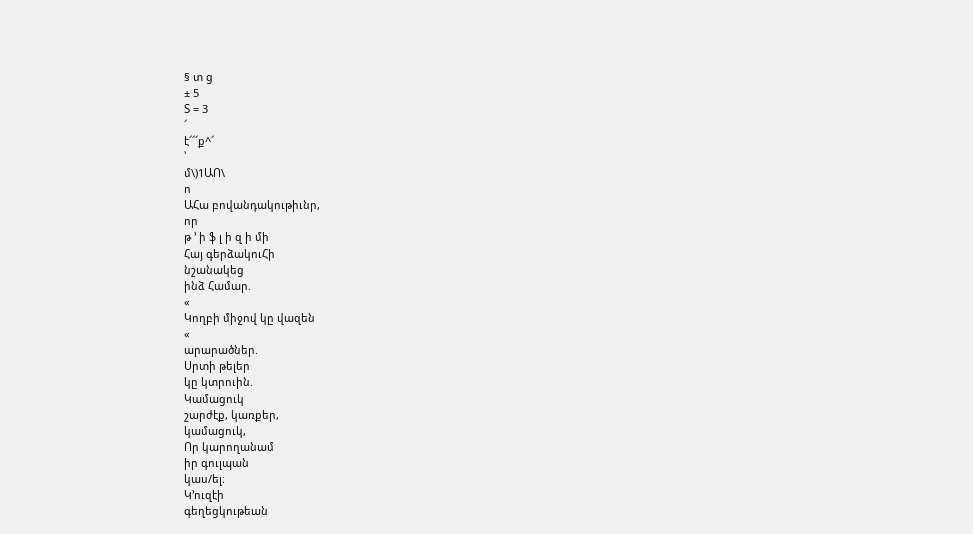§ տ ց
± 5
Տ = 3
՜
է՜՜՜ք^՜
՝
մ\)1ԱՈ\
ո
ԱՀա բովանդակութիւնր,
որ
թ ՚ ի ֆ լ ի զ ի մի
Հայ գերձակուՀի
նշանակեց
ինձ Համար.
«
Կողբի միջով կը վազեն
«
արարածներ.
Սրտի թելեր
կը կտրուին.
Կամացուկ
շարժէք, կառքեր,
կամացուկ,
Որ կարողանամ
իր գուլպան
կաս/ել։
Կ՚ուզէի
գեղեցկութեան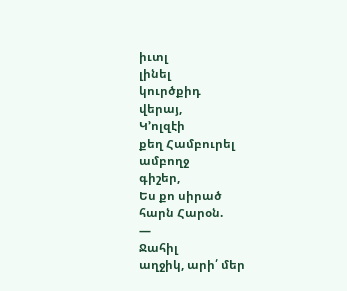իւտլ
լինել
կուրծքիդ
վերայ,
Կ՚ոլզէի
քեղ Համբուրել
ամբողջ
գիշեր,
Ես քո սիրած
հարն Հարօն.
—
Ջահիլ
աղջիկ, արի՛ մեր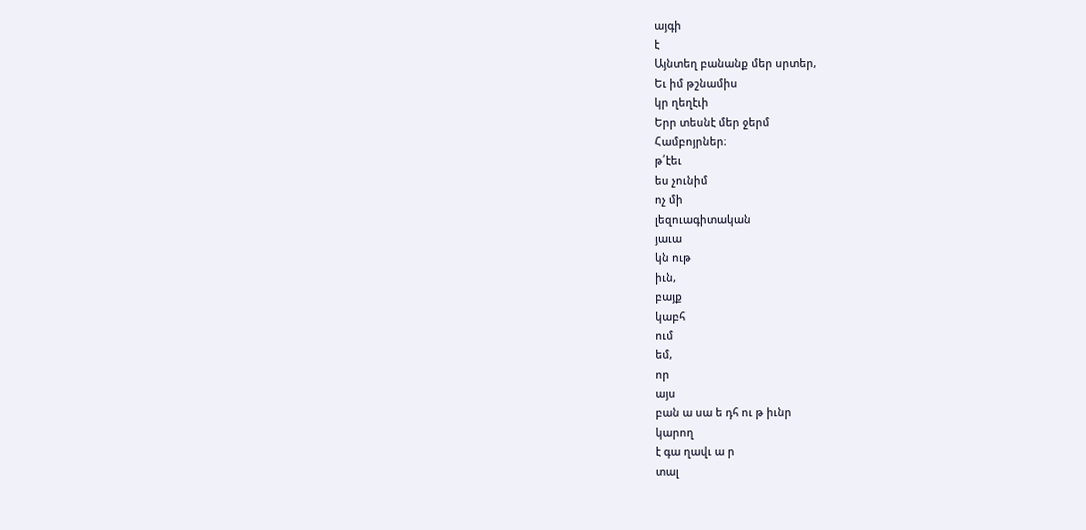այգի
է
Այնտեղ բանանք մեր սրտեր,
Եւ իմ թշնամիս
կր ղեղէւի
Երր տեսնէ մեր ջերմ
Համբոյրներ։
թ՛էեւ
ես չունիմ
ոչ մի
լեզուագիտական
յաւա
կն ութ
իւն,
բայք
կաբհ
ում
եմ,
որ
այս
բան ա սա ե դհ ու թ իւնր
կարող
է գա ղավւ ա ր
տալ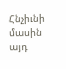Հնչիւնի
մասին
այդ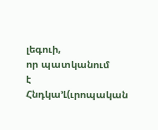լեգուի,
որ պատկանում
է
Հնդկա՚Լ(ւրոպական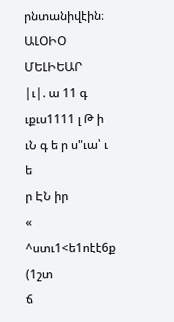րնտանիվէին։
ԱԼՕԻՕ
ՄԵԼԻԵԱՐ
|ւ|. ա 11 գ ւքւս1111 լ Թ ի ւՆ գ ե ր ս"ւա՝ ւ
ե
ր ԷՆ իր
«
^ստւ1<ե1ոէէ6ք (1շտ
ճ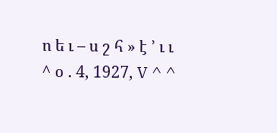ո ե ւ – ս շ հ » է ՚ ւ ւ
^ օ . 4, 1927, V ^ ^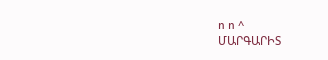ո ո ^
ՄԱՐԳԱՐԻՏ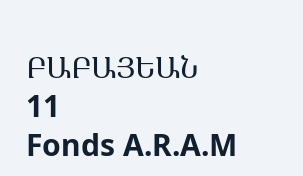ԲԱԲԱՅԵԱՆ
11
Fonds A.R.A.M